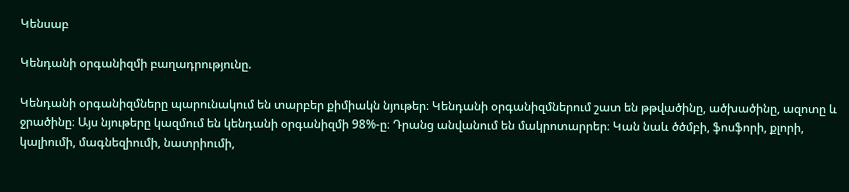Կենսաբ

Կենդանի օրգանիզմի բաղադրությունը.

Կենդանի օրգանիզմները պարունակում են տարբեր քիմիակն նյութեր։ Կենդանի օրգանիզմներում շատ են թթվածինը, ածխածինը, ազոտը և ջրածինը։ Այս նյութերը կազմում են կենդանի օրգանիզմի 98%-ը։ Դրանց անվանում են մակրոտարրեր։ Կան նաև ծծմբի, ֆոսֆորի, քլորի, կալիումի, մագնեզիումի, նատրիումի,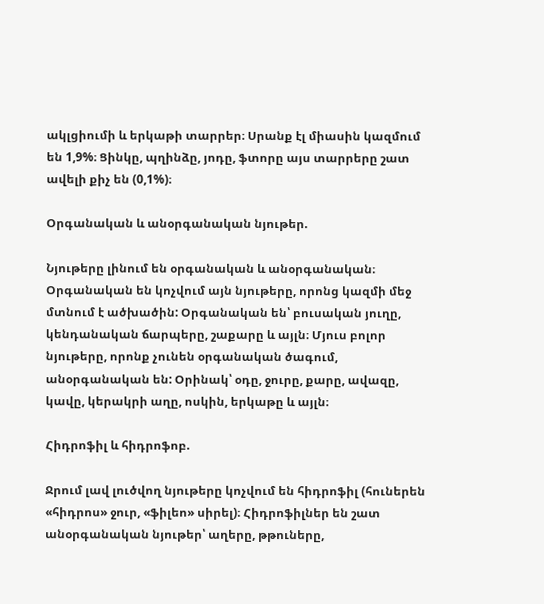ակլցիումի և երկաթի տարրեր։ Սրանք էլ միասին կազմում են 1,9%։ Ցինկը, պղինձը, յոդը, ֆտորը այս տարրերը շատ ավելի քիչ են (0,1%)։

Օրգանական և անօրգանական նյութեր.

Նյութերը լինում են օրգանական և անօրգանական։ Օրգանական են կոչվում այն նյութերը, որոնց կազմի մեջ մտնում է ածխածին: Օրգանական են՝ բուսական յուղը, կենդանական ճարպերը, շաքարը և այլն։ Մյուս բոլոր նյութերը, որոնք չունեն օրգանական ծագում, անօրգանական են: Օրինակ՝ օդը, ջուրը, քարը, ավազը, կավը, կերակրի աղը, ոսկին, երկաթը և այլն։

Հիդրոֆիլ և հիդրոֆոբ.

Ջրում լավ լուծվող նյութերը կոչվում են հիդրոֆիլ (հուներեն «հիդրոս» ջուր, «ֆիլեո» սիրել)։ Հիդրոֆիլներ են շատ անօրգանական նյութեր՝ աղերը, թթուները,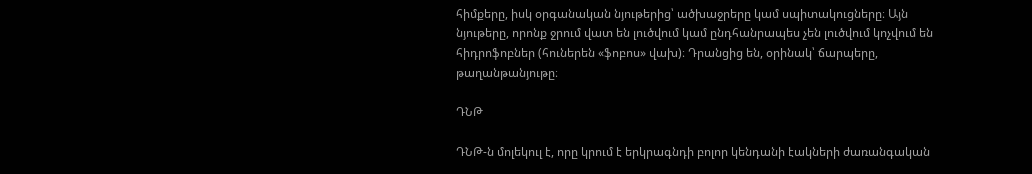հիմքերը, իսկ օրգանական նյութերից՝ ածխաջրերը կամ սպիտակուցները։ Այն նյութերը, որոնք ջրում վատ են լուծվում կամ ընդհանրապես չեն լուծվում կոչվում են հիդրոֆոբներ (հուներեն «ֆոբոս» վախ)։ Դրանցից են, օրինակ՝ ճարպերը, թաղանթանյութը։

ԴՆԹ

ԴՆԹ-ն մոլեկուլ է, որը կրում է երկրագնդի բոլոր կենդանի էակների ժառանգական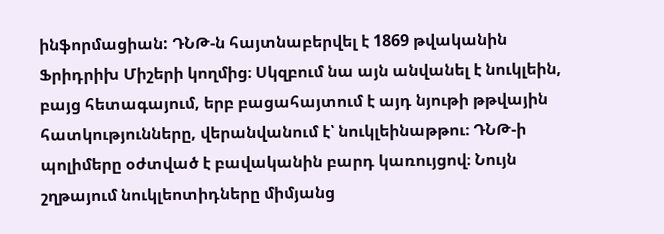ինֆորմացիան: ԴՆԹ-ն հայտնաբերվել է 1869 թվականին Ֆրիդրիխ Միշերի կողմից։ Սկզբում նա այն անվանել է նուկլեին, բայց հետագայում, երբ բացահայտում է այդ նյութի թթվային հատկությունները, վերանվանում է՝ նուկլեինաթթու։ ԴՆԹ-ի պոլիմերը օժտված է բավականին բարդ կառույցով։ Նույն շղթայում նուկլեոտիդները միմյանց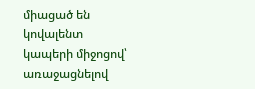միացած են կովալենտ կապերի միջոցով՝ առաջացնելով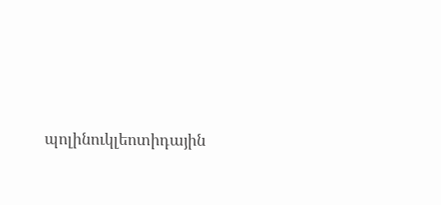պոլինուկլեոտիդային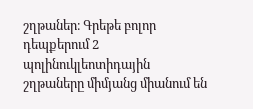շղթաներ։ Գրեթե բոլոր դեպքերում 2 պոլինուկլեոտիդային շղթաները միմյանց միանում են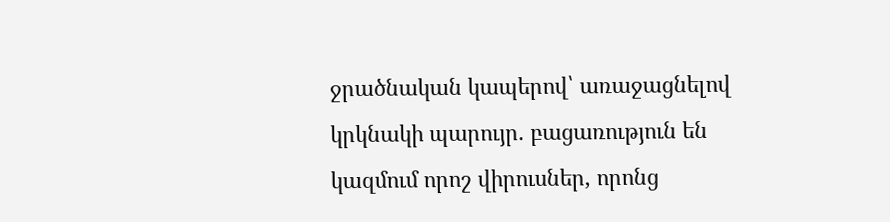ջրածնական կապերով՝ առաջացնելով կրկնակի պարույր. բացառություն են կազմում որոշ վիրուսներ, որոնց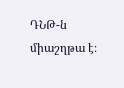ԴՆԹ-ն միաշղթա է։